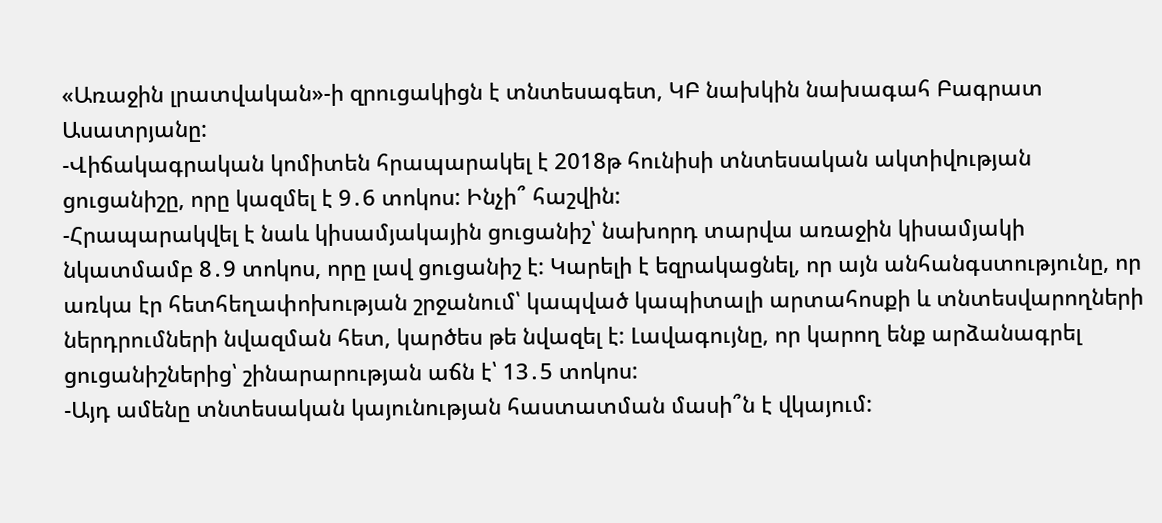«Առաջին լրատվական»-ի զրուցակիցն է տնտեսագետ, ԿԲ նախկին նախագահ Բագրատ Ասատրյանը:
-Վիճակագրական կոմիտեն հրապարակել է 2018թ հունիսի տնտեսական ակտիվության ցուցանիշը, որը կազմել է 9․6 տոկոս: Ինչի՞ հաշվին:
-Հրապարակվել է նաև կիսամյակային ցուցանիշ՝ նախորդ տարվա առաջին կիսամյակի նկատմամբ 8․9 տոկոս, որը լավ ցուցանիշ է: Կարելի է եզրակացնել, որ այն անհանգստությունը, որ առկա էր հետհեղափոխության շրջանում՝ կապված կապիտալի արտահոսքի և տնտեսվարողների ներդրումների նվազման հետ, կարծես թե նվազել է: Լավագույնը, որ կարող ենք արձանագրել ցուցանիշներից՝ շինարարության աճն է՝ 13․5 տոկոս:
-Այդ ամենը տնտեսական կայունության հաստատման մասի՞ն է վկայում: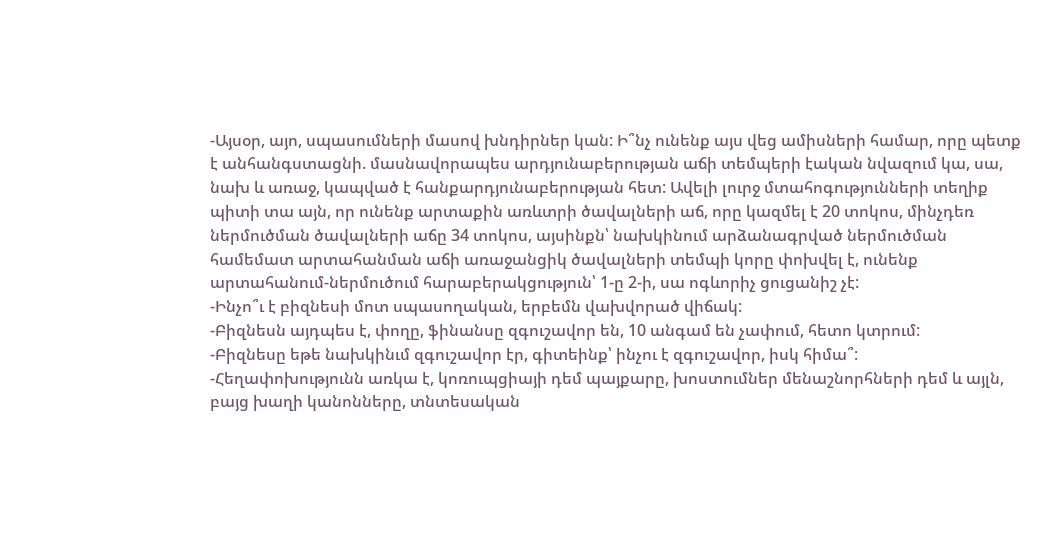-Այսօր, այո, սպասումների մասով խնդիրներ կան: Ի՞նչ ունենք այս վեց ամիսների համար, որը պետք է անհանգստացնի. մասնավորապես արդյունաբերության աճի տեմպերի էական նվազում կա, սա, նախ և առաջ, կապված է հանքարդյունաբերության հետ: Ավելի լուրջ մտահոգությունների տեղիք պիտի տա այն, որ ունենք արտաքին առևտրի ծավալների աճ, որը կազմել է 20 տոկոս, մինչդեռ ներմուծման ծավալների աճը 34 տոկոս, այսինքն՝ նախկինում արձանագրված ներմուծման համեմատ արտահանման աճի առաջանցիկ ծավալների տեմպի կորը փոխվել է, ունենք արտահանում-ներմուծում հարաբերակցություն՝ 1-ը 2-ի, սա ոգևորիչ ցուցանիշ չէ:
-Ինչո՞ւ է բիզնեսի մոտ սպասողական, երբեմն վախվորած վիճակ:
-Բիզնեսն այդպես է, փողը, ֆինանսը զգուշավոր են, 10 անգամ են չափում, հետո կտրում:
-Բիզնեսը եթե նախկինւմ զգուշավոր էր, գիտեինք՝ ինչու է զգուշավոր, իսկ հիմա՞:
-Հեղափոխությունն առկա է, կոռուպցիայի դեմ պայքարը, խոստումներ մենաշնորհների դեմ և այլն, բայց խաղի կանոնները, տնտեսական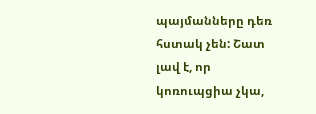պայմանները դեռ հստակ չեն: Շատ լավ է, որ կոռուպցիա չկա,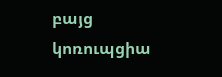բայց կոռուպցիա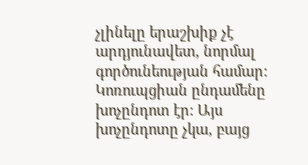չլինելը երաշխիք չէ արդյունավետ, նորմալ գործունեության համար: Կոռուպցիան ընդամենը խոչընդոտ էր: Այս խոչընդոտը չկա, բայց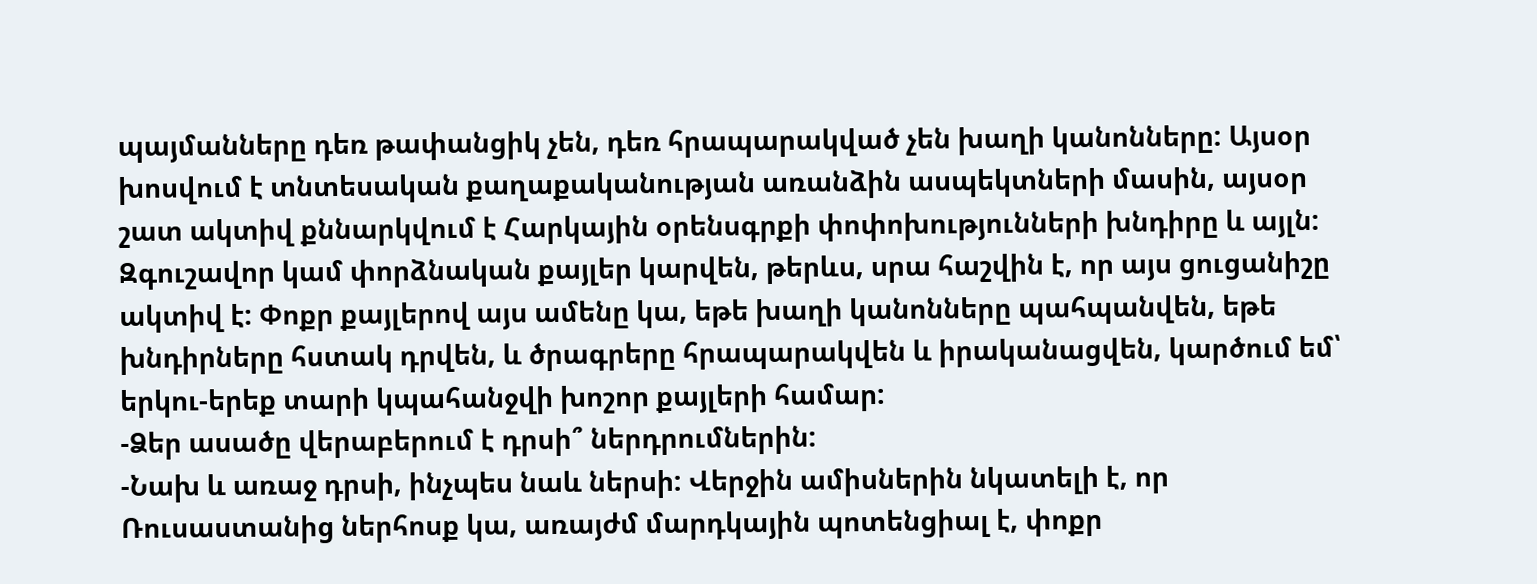պայմանները դեռ թափանցիկ չեն, դեռ հրապարակված չեն խաղի կանոնները: Այսօր խոսվում է տնտեսական քաղաքականության առանձին ասպեկտների մասին, այսօր շատ ակտիվ քննարկվում է Հարկային օրենսգրքի փոփոխությունների խնդիրը և այլն: Զգուշավոր կամ փորձնական քայլեր կարվեն, թերևս, սրա հաշվին է, որ այս ցուցանիշը ակտիվ է: Փոքր քայլերով այս ամենը կա, եթե խաղի կանոնները պահպանվեն, եթե խնդիրները հստակ դրվեն, և ծրագրերը հրապարակվեն և իրականացվեն, կարծում եմ՝ երկու-երեք տարի կպահանջվի խոշոր քայլերի համար:
-Ձեր ասածը վերաբերում է դրսի՞ ներդրումներին:
-Նախ և առաջ դրսի, ինչպես նաև ներսի: Վերջին ամիսներին նկատելի է, որ Ռուսաստանից ներհոսք կա, առայժմ մարդկային պոտենցիալ է, փոքր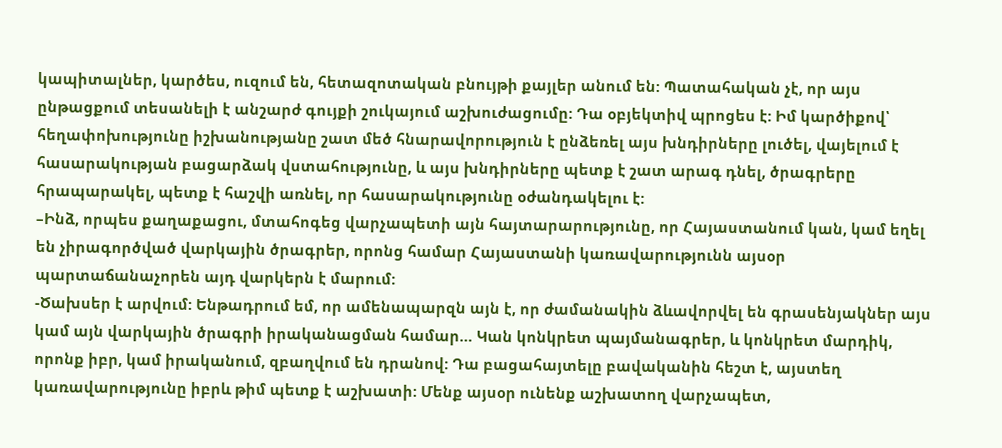կապիտալներ, կարծես, ուզում են, հետազոտական բնույթի քայլեր անում են: Պատահական չէ, որ այս ընթացքում տեսանելի է անշարժ գույքի շուկայում աշխուժացումը: Դա օբյեկտիվ պրոցես է: Իմ կարծիքով՝ հեղափոխությունը իշխանությանը շատ մեծ հնարավորություն է ընձեռել այս խնդիրները լուծել, վայելում է հասարակության բացարձակ վստահությունը, և այս խնդիրները պետք է շատ արագ դնել, ծրագրերը հրապարակել, պետք է հաշվի առնել, որ հասարակությունը օժանդակելու է:
–Ինձ, որպես քաղաքացու, մտահոգեց վարչապետի այն հայտարարությունը, որ Հայաստանում կան, կամ եղել են չիրագործված վարկային ծրագրեր, որոնց համար Հայաստանի կառավարությունն այսօր պարտաճանաչորեն այդ վարկերն է մարում:
-Ծախսեր է արվում: Ենթադրում եմ, որ ամենապարզն այն է, որ ժամանակին ձևավորվել են գրասենյակներ այս կամ այն վարկային ծրագրի իրականացման համար… Կան կոնկրետ պայմանագրեր, և կոնկրետ մարդիկ, որոնք իբր, կամ իրականում, զբաղվում են դրանով: Դա բացահայտելը բավականին հեշտ է, այստեղ կառավարությունը իբրև թիմ պետք է աշխատի: Մենք այսօր ունենք աշխատող վարչապետ,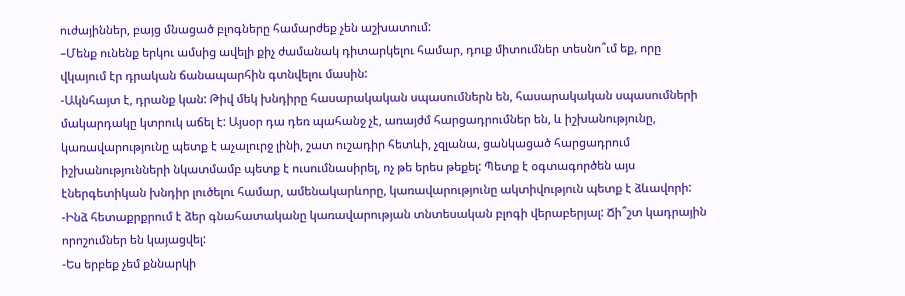ուժայիններ, բայց մնացած բլոգները համարժեք չեն աշխատում:
–Մենք ունենք երկու ամսից ավելի քիչ ժամանակ դիտարկելու համար, դուք միտումներ տեսնո՞ւմ եք, որը վկայում էր դրական ճանապարհին գտնվելու մասին:
-Ակնհայտ է, դրանք կան: Թիվ մեկ խնդիրը հասարակական սպասումներն են, հասարակական սպասումների մակարդակը կտրուկ աճել է: Այսօր դա դեռ պահանջ չէ, առայժմ հարցադրումներ են, և իշխանությունը, կառավարությունը պետք է աչալուրջ լինի, շատ ուշադիր հետևի, չզլանա, ցանկացած հարցադրում իշխանությունների նկատմամբ պետք է ուսումնասիրել, ոչ թե երես թեքել: Պետք է օգտագործեն այս էներգետիկան խնդիր լուծելու համար, ամենակարևորը, կառավարությունը ակտիվություն պետք է ձևավորի:
-Ինձ հետաքրքրում է ձեր գնահատականը կառավարության տնտեսական բլոգի վերաբերյալ: Ճի՞շտ կադրային որոշումներ են կայացվել:
-Ես երբեք չեմ քննարկի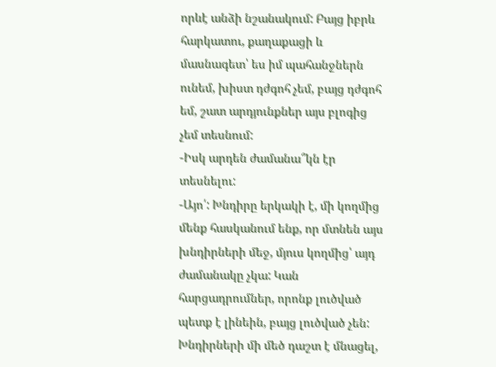որևէ անձի նշանակում: Բայց իբրև հարկատու, քաղաքացի և մասնագետ՝ ես իմ պահանջներն ունեմ, խիստ դժգոհ չեմ, բայց դժգոհ եմ, շատ արդյունքներ այս բլոգից չեմ տեսնում:
-Իսկ արդեն ժամանա՞կն էր տեսնելու:
-Այո՛: Խնդիրը երկակի է, մի կողմից մենք հասկանում ենք, որ մտնեն այս խնդիրների մեջ, մյուս կողմից՝ այդ ժամանակը չկա: Կան հարցադրումներ, որոնք լուծված պետք է լինեին, բայց լուծված չեն: Խնդիրների մի մեծ դաշտ է մնացել,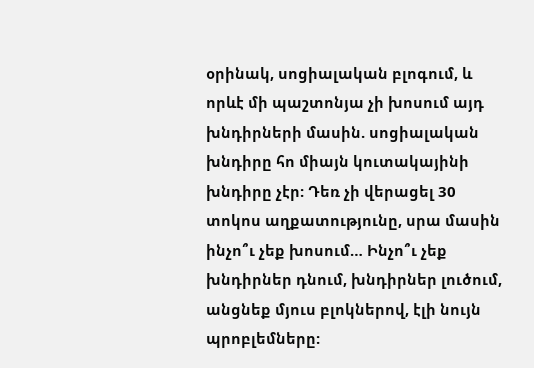օրինակ, սոցիալական բլոգում, և որևէ մի պաշտոնյա չի խոսում այդ խնդիրների մասին. սոցիալական խնդիրը հո միայն կուտակայինի խնդիրը չէր: Դեռ չի վերացել 30 տոկոս աղքատությունը, սրա մասին ինչո՞ւ չեք խոսում… Ինչո՞ւ չեք խնդիրներ դնում, խնդիրներ լուծում, անցնեք մյուս բլոկներով, էլի նույն պրոբլեմները: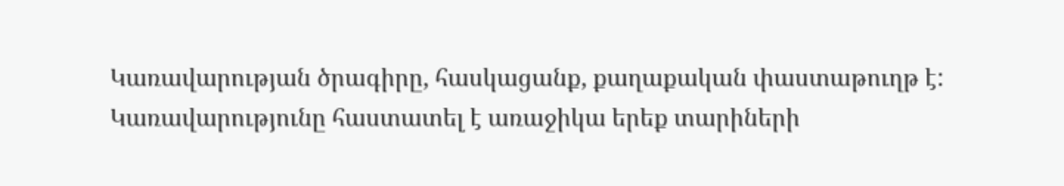Կառավարության ծրագիրը, հասկացանք, քաղաքական փաստաթուղթ է: Կառավարությունը հաստատել է առաջիկա երեք տարիների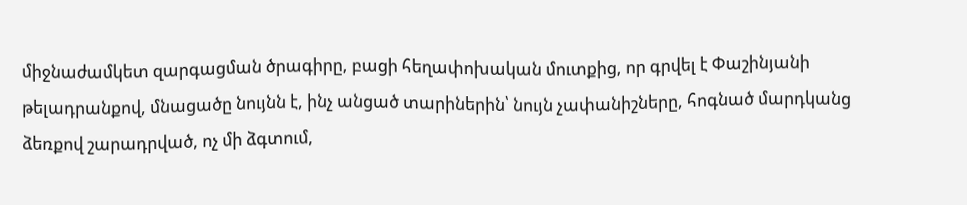միջնաժամկետ զարգացման ծրագիրը, բացի հեղափոխական մուտքից, որ գրվել է Փաշինյանի թելադրանքով, մնացածը նույնն է, ինչ անցած տարիներին՝ նույն չափանիշները, հոգնած մարդկանց ձեռքով շարադրված, ոչ մի ձգտում,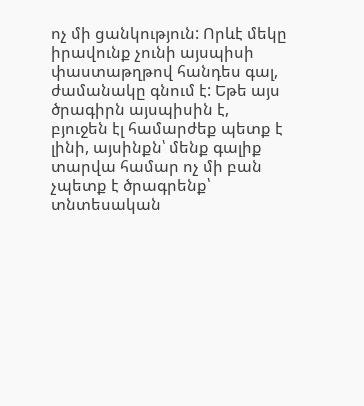ոչ մի ցանկություն: Որևէ մեկը իրավունք չունի այսպիսի փաստաթղթով հանդես գալ, ժամանակը գնում է: Եթե այս ծրագիրն այսպիսին է, բյուջեն էլ համարժեք պետք է լինի, այսինքն՝ մենք գալիք տարվա համար ոչ մի բան չպետք է ծրագրենք՝ տնտեսական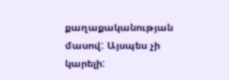քաղաքականության մասով: Այսպես չի կարելի: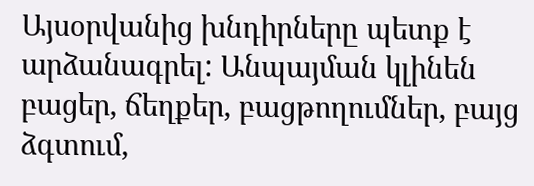Այսօրվանից խնդիրները պետք է արձանագրել: Անպայման կլինեն բացեր, ճեղքեր, բացթողումներ, բայց ձգտում,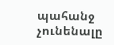պահանջ չունենալը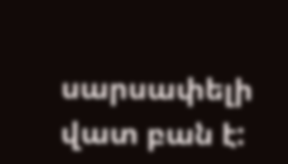սարսափելի վատ բան է: